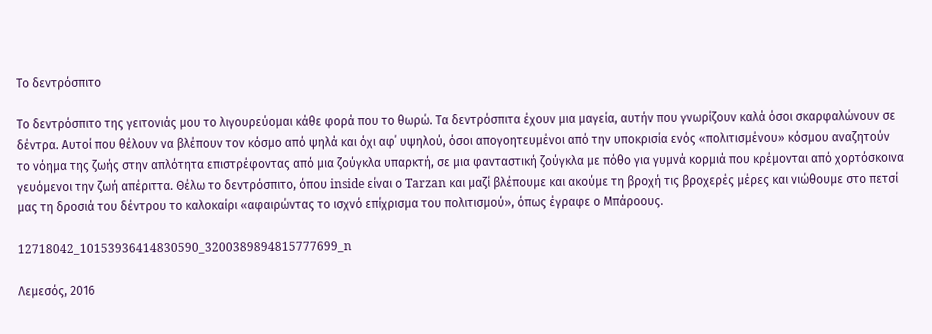Το δεντρόσπιτο

Το δεντρόσπιτο της γειτονιάς μου το λιγουρεύομαι κάθε φορά που το θωρώ. Τα δεντρόσπιτα έχουν μια μαγεία, αυτήν που γνωρίζουν καλά όσοι σκαρφαλώνουν σε δέντρα. Αυτοί που θέλουν να βλέπουν τον κόσμο από ψηλά και όχι αφ΄ υψηλού, όσοι απογοητευμένοι από την υποκρισία ενός «πολιτισμένου» κόσμου αναζητούν το νόημα της ζωής στην απλότητα επιστρέφοντας από μια ζούγκλα υπαρκτή, σε μια φανταστική ζούγκλα με πόθο για γυμνά κορμιά που κρέμονται από χορτόσκοινα γευόμενοι την ζωή απέριττα. Θέλω το δεντρόσπιτο, όπου inside είναι ο Tarzan και μαζί βλέπουμε και ακούμε τη βροχή τις βροχερές μέρες και νιώθουμε στο πετσί μας τη δροσιά του δέντρου το καλοκαίρι «αφαιρώντας το ισχνό επίχρισμα του πολιτισμού», όπως έγραφε ο Μπάροους.

12718042_10153936414830590_3200389894815777699_n

Λεμεσός, 2016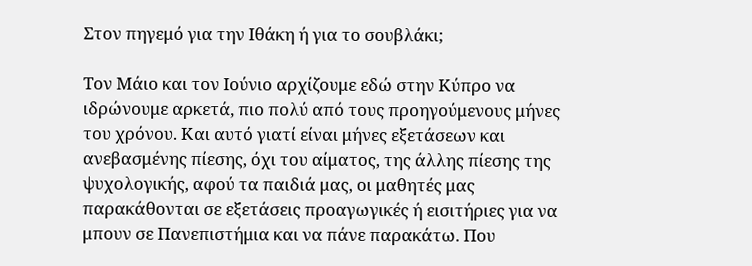Στον πηγεμό για την Ιθάκη ή για το σουβλάκι;

Τον Μάιο και τον Ιούνιο αρχίζουμε εδώ στην Κύπρο να ιδρώνουμε αρκετά, πιο πολύ από τους προηγούμενους μήνες του χρόνου. Και αυτό γιατί είναι μήνες εξετάσεων και ανεβασμένης πίεσης, όχι του αίματος, της άλλης πίεσης της ψυχολογικής, αφού τα παιδιά μας, οι μαθητές μας παρακάθονται σε εξετάσεις προαγωγικές ή εισιτήριες για να μπουν σε Πανεπιστήμια και να πάνε παρακάτω. Που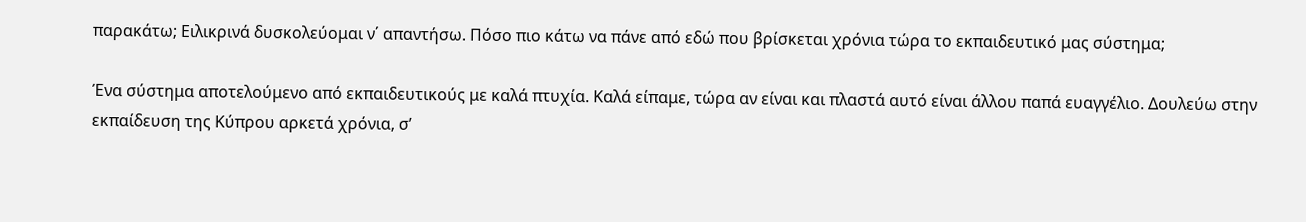παρακάτω; Ειλικρινά δυσκολεύομαι ν΄ απαντήσω. Πόσο πιο κάτω να πάνε από εδώ που βρίσκεται χρόνια τώρα το εκπαιδευτικό μας σύστημα;

Ένα σύστημα αποτελούμενο από εκπαιδευτικούς με καλά πτυχία. Καλά είπαμε, τώρα αν είναι και πλαστά αυτό είναι άλλου παπά ευαγγέλιο. Δουλεύω στην εκπαίδευση της Κύπρου αρκετά χρόνια, σ’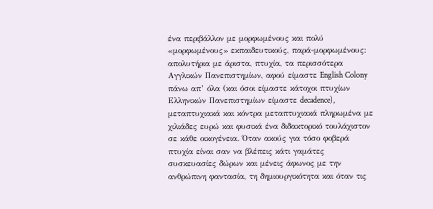ένα περιβάλλον με μορφωμένους και πολύ «μορφωμένους» εκπαιδευτικούς, παρά-μορφωμένους: απολυτήρια με άριστα, πτυχία, τα περισσότερα Αγγλικών Πανεπιστημίων, αφού είμαστε English Colony πάνω απ’ όλα (και όσοι είμαστε κάτοχοι πτυχίων Ελληνικών Πανεπιστημίων είμαστε decadence), μεταπτυχιακά και κόντρα μεταπτυχιακά πληρωμένα με χιλιάδες ευρώ και φυσικά ένα διδακτορικό τουλάχιστον σε κάθε οικογένεια. Όταν ακούς για τόσο φοβερά πτυχία είναι σαν να βλέπεις κάτι γαμάτες συσκευασίες δώρων και μένεις άφωνος με την ανθρώπινη φαντασία, τη δημιουργικότητα και όταν τις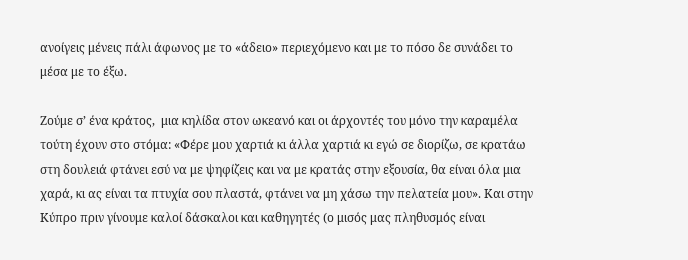ανοίγεις μένεις πάλι άφωνος με το «άδειο» περιεχόμενο και με το πόσο δε συνάδει το μέσα με το έξω.

Ζούμε σ’ ένα κράτος,  μια κηλίδα στον ωκεανό και οι άρχοντές του μόνο την καραμέλα τούτη έχουν στο στόμα: «Φέρε μου χαρτιά κι άλλα χαρτιά κι εγώ σε διορίζω, σε κρατάω στη δουλειά φτάνει εσύ να με ψηφίζεις και να με κρατάς στην εξουσία, θα είναι όλα μια χαρά, κι ας είναι τα πτυχία σου πλαστά, φτάνει να μη χάσω την πελατεία μου». Και στην Κύπρο πριν γίνουμε καλοί δάσκαλοι και καθηγητές (ο μισός μας πληθυσμός είναι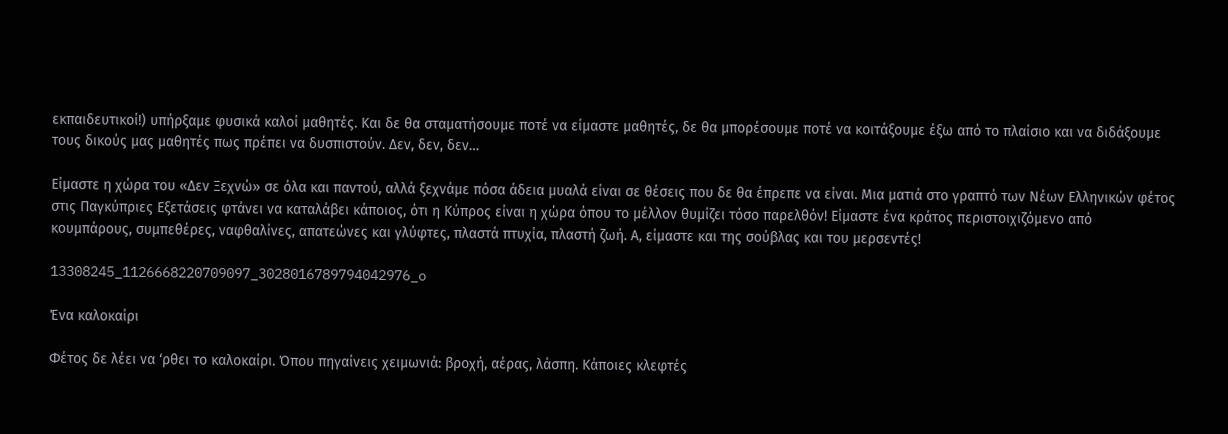εκπαιδευτικοί!) υπήρξαμε φυσικά καλοί μαθητές. Και δε θα σταματήσουμε ποτέ να είμαστε μαθητές, δε θα μπορέσουμε ποτέ να κοιτάξουμε έξω από το πλαίσιο και να διδάξουμε τους δικούς μας μαθητές πως πρέπει να δυσπιστούν. Δεν, δεν, δεν…

Είμαστε η χώρα του «Δεν Ξεχνώ» σε όλα και παντού, αλλά ξεχνάμε πόσα άδεια μυαλά είναι σε θέσεις που δε θα έπρεπε να είναι. Μια ματιά στο γραπτό των Νέων Ελληνικών φέτος στις Παγκύπριες Εξετάσεις φτάνει να καταλάβει κάποιος, ότι η Κύπρος είναι η χώρα όπου το μέλλον θυμίζει τόσο παρελθόν! Είμαστε ένα κράτος περιστοιχιζόμενο από κουμπάρους, συμπεθέρες, ναφθαλίνες, απατεώνες και γλύφτες, πλαστά πτυχία, πλαστή ζωή. Α, είμαστε και της σούβλας και του μερσεντές!

13308245_1126668220709097_3028016789794042976_o

Ένα καλοκαίρι

Φέτος δε λέει να ‘ρθει το καλοκαίρι. Όπου πηγαίνεις χειμωνιά: βροχή, αέρας, λάσπη. Κάποιες κλεφτές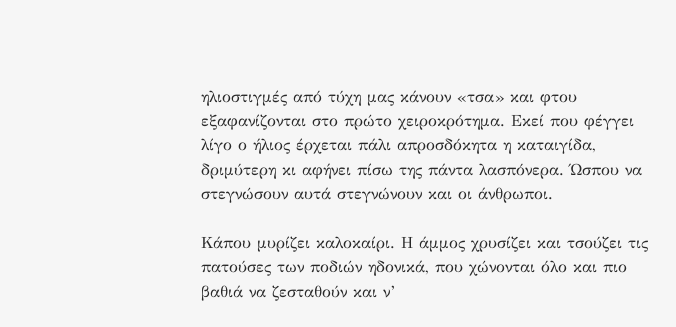ηλιοστιγμές από τύχη μας κάνουν «τσα» και φτου εξαφανίζονται στο πρώτο χειροκρότημα. Εκεί που φέγγει λίγο ο ήλιος έρχεται πάλι απροσδόκητα η καταιγίδα, δριμύτερη κι αφήνει πίσω της πάντα λασπόνερα. Ώσπου να στεγνώσουν αυτά στεγνώνουν και οι άνθρωποι.

Κάπου μυρίζει καλοκαίρι. Η άμμος χρυσίζει και τσούζει τις πατούσες των ποδιών ηδονικά, που χώνονται όλο και πιο βαθιά να ζεσταθούν και ν’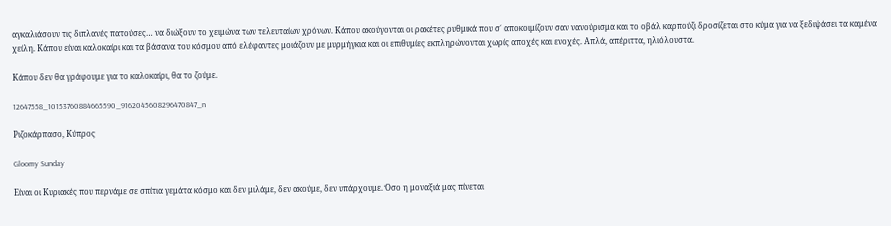αγκαλιάσουν τις διπλανές πατούσες… να διώξουν το χειμώνα των τελευταίων χρόνων. Κάπου ακούγονται οι ρακέτες ρυθμικά που σ΄ αποκοιμίζουν σαν νανούρισμα και το οβάλ καρπούζι δροσίζεται στο κύμα για να ξεδιψάσει τα καμένα χείλη. Κάπου είναι καλοκαίρι και τα βάσανα του κόσμου από ελέφαντες μοιάζουν με μυρμήγκια και οι επιθυμίες εκπληρώνονται χωρίς αποχές και ενοχές. Απλά, απέριττα, ηλιόλουστα.

Κάπου δεν θα γράφουμε για το καλοκαίρι, θα το ζούμε.

12647558_10153760884665590_9162045608296470847_n

Ριζοκάρπασο, Κύπρος

Gloomy Sunday

Είναι οι Κυριακές που περνάμε σε σπίτια γεμάτα κόσμο και δεν μιλάμε, δεν ακούμε, δεν υπάρχουμε. Όσο η μοναξιά μας πίνεται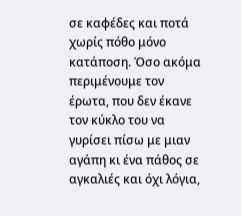σε καφέδες και ποτά χωρίς πόθο μόνο κατάποση. Όσο ακόμα περιμένουμε τον έρωτα, που δεν έκανε τον κύκλο του να γυρίσει πίσω με μιαν αγάπη κι ένα πάθος σε αγκαλιές και όχι λόγια,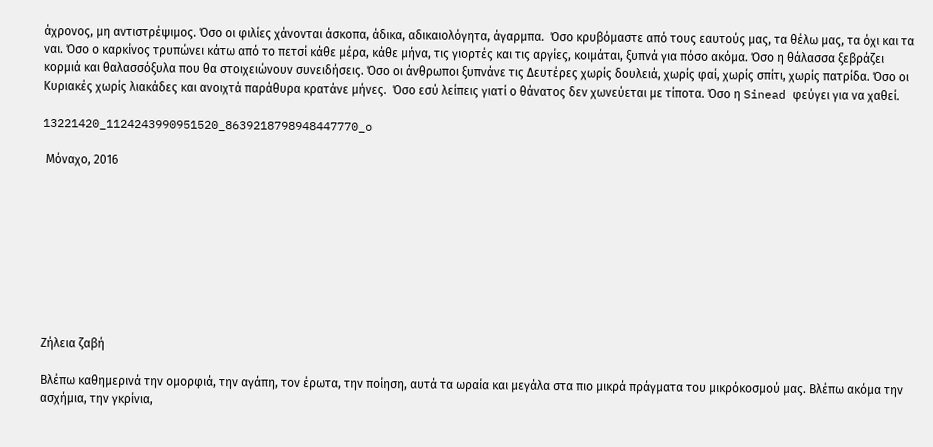άχρονος, μη αντιστρέψιμος. Όσο οι φιλίες χάνονται άσκοπα, άδικα, αδικαιολόγητα, άγαρμπα.  Όσο κρυβόμαστε από τους εαυτούς μας, τα θέλω μας, τα όχι και τα ναι. Όσο ο καρκίνος τρυπώνει κάτω από το πετσί κάθε μέρα, κάθε μήνα, τις γιορτές και τις αργίες, κοιμάται, ξυπνά για πόσο ακόμα. Όσο η θάλασσα ξεβράζει κορμιά και θαλασσόξυλα που θα στοιχειώνουν συνειδήσεις. Όσο οι άνθρωποι ξυπνάνε τις Δευτέρες χωρίς δουλειά, χωρίς φαί, χωρίς σπίτι, χωρίς πατρίδα. Όσο οι Κυριακές χωρίς λιακάδες και ανοιχτά παράθυρα κρατάνε μήνες.  Όσο εσύ λείπεις γιατί ο θάνατος δεν χωνεύεται με τίποτα. Όσο η Sinead φεύγει για να χαθεί.

13221420_1124243990951520_8639218798948447770_o

 Μόναχο, 2016









Ζήλεια ζαβή

Bλέπω καθημερινά την ομορφιά, την αγάπη, τον έρωτα, την ποίηση, αυτά τα ωραία και μεγάλα στα πιο μικρά πράγματα του μικρόκοσμού μας. Βλέπω ακόμα την ασχήμια, την γκρίνια,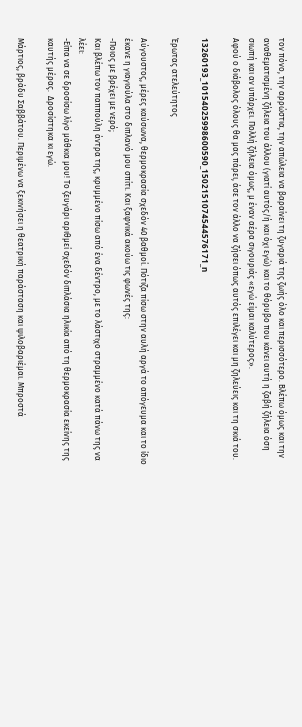τον πόνο, την αρρώστια, την απώλεια να βαραίνει τη ζυγαριά της ζωής όλο και περισσότερο. Βλέπω όμως και την αναθεματισμένη ζήλεια του άλλου (γιατί αυτός/ή και όχι εγώ) και το θόρυβο που κάνει αυτή η ζαβή ζήλεια όση σιωπή και αν υπάρχει. Πολλή ζήλεια όμως, μ έναν αέρα σιγουριάς «εγώ είμαι καλύτερος».
Αφού ο διάβολος όλους θα μας πάρει, άσε τον άλλο να ζήσει όπως αυτός επιλέγει και μη ζηλεύεις και τη σκιά του.

13260193_10154025998600590_1502151074544576171_n

Έρωτας ατελεύτητος

Αύγουστος, μέρες καύσωνα, θερμοκρασία σχεδόν 40 βαθμοί. Πότιζα πίσω στην αυλή αργά το απόγευμα και το ίδιο έκανε η γιαγιούλα στο διπλανό μου σπίτι. Και ξαφνικά ακούω τις φωνές της:
-Ποιος με βρέχει με νερό;
Και βλέπω τον παππούλη άντρα της, κρυμμένο πίσω από ένα δέντρο, με το λάστιχο στραμμένο κατά πάνω της να λέει:
-Είπα να σε δροσίσω λίγο μάθκια μου! Το ζευγάρι αριθμεί σχεδόν διπλάσια ηλικία από τη θερμοκρασία εκείνης της καυτής μέρας.  Δροσίστηκα κι εγώ.

Μάρτιος, βράδυ Σαββάτου. Περιμένω να ξεκινήσει η θεατρική παράσταση και ψιλοβαριέμαι. Μπροστά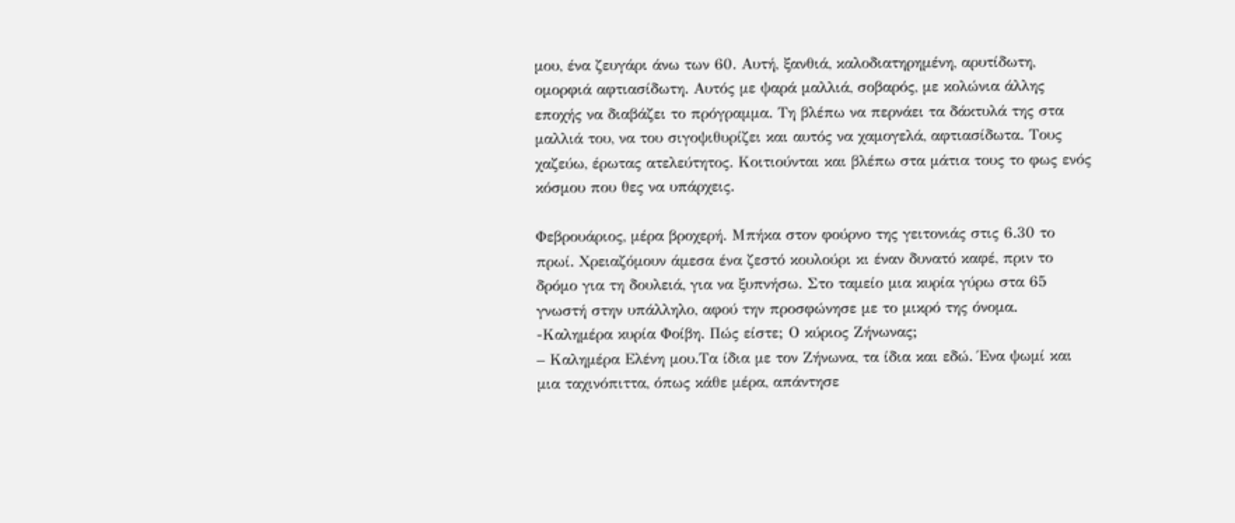μου, ένα ζευγάρι άνω των 60. Αυτή, ξανθιά, καλοδιατηρημένη, αρυτίδωτη, ομορφιά αφτιασίδωτη. Αυτός με ψαρά μαλλιά, σοβαρός, με κολώνια άλλης εποχής να διαβάζει το πρόγραμμα. Τη βλέπω να περνάει τα δάκτυλά της στα μαλλιά του, να του σιγοψιθυρίζει και αυτός να χαμογελά, αφτιασίδωτα. Τους χαζεύω, έρωτας ατελεύτητος. Κοιτιούνται και βλέπω στα μάτια τους το φως ενός κόσμου που θες να υπάρχεις.

Φεβρουάριος, μέρα βροχερή. Μπήκα στον φούρνο της γειτονιάς στις 6.30 το πρωί. Χρειαζόμουν άμεσα ένα ζεστό κουλούρι κι έναν δυνατό καφέ, πριν το δρόμο για τη δουλειά, για να ξυπνήσω. Στο ταμείο μια κυρία γύρω στα 65 γνωστή στην υπάλληλο, αφού την προσφώνησε με το μικρό της όνομα.
-Καλημέρα κυρία Φοίβη. Πώς είστε; Ο κύριος Ζήνωνας;
– Καλημέρα Ελένη μου.Τα ίδια με τον Ζήνωνα, τα ίδια και εδώ. Ένα ψωμί και μια ταχινόπιττα, όπως κάθε μέρα, απάντησε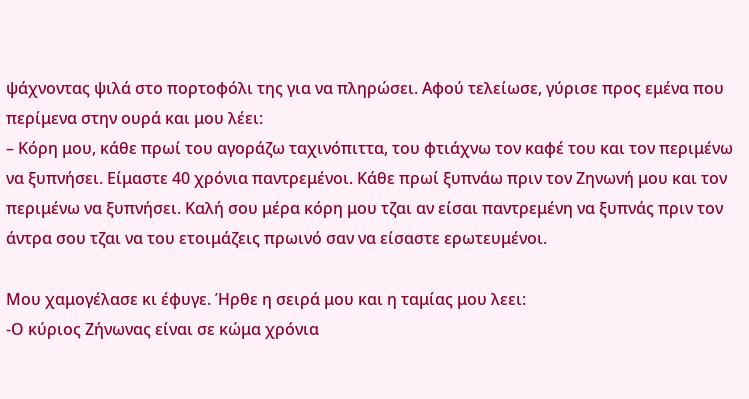ψάχνοντας ψιλά στο πορτοφόλι της για να πληρώσει. Αφού τελείωσε, γύρισε προς εμένα που περίμενα στην ουρά και μου λέει:
– Κόρη μου, κάθε πρωί του αγοράζω ταχινόπιττα, του φτιάχνω τον καφέ του και τον περιμένω να ξυπνήσει. Είμαστε 40 χρόνια παντρεμένοι. Κάθε πρωί ξυπνάω πριν τον Ζηνωνή μου και τον περιμένω να ξυπνήσει. Καλή σου μέρα κόρη μου τζαι αν είσαι παντρεμένη να ξυπνάς πριν τον άντρα σου τζαι να του ετοιμάζεις πρωινό σαν να είσαστε ερωτευμένοι.

Μου χαμογέλασε κι έφυγε. Ήρθε η σειρά μου και η ταμίας μου λεει:
-Ο κύριος Ζήνωνας είναι σε κώμα χρόνια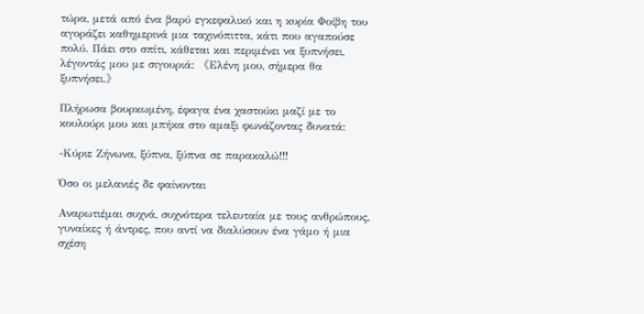τώρα, μετά από ένα βαρύ εγκεφαλικό και η κυρία Φοίβη του αγοράζει καθημερινά μια ταχινόπιττα, κάτι που αγαπούσε πολύ. Πάει στο σπίτι, κάθεται και περιμένει να ξυπνήσει, λέγοντάς μου με σιγουριά: 《Ελένη μου, σήμερα θα ξυπνήσει.》

Πλήρωσα βουρκωμένη, έφαγα ένα χαστούκι μαζί με το κουλούρι μου και μπήκα στο αμαξι φωνάζοντας δυνατά:

-Κύριε Ζήνωνα, ξύπνα, ξύπνα σε παρακαλώ!!!

Όσο οι μελανιές δε φαίνονται

Αναρωτιέμαι συχνά, συχνότερα τελευταία με τους ανθρώπους, γυναίκες ή άντρες, που αντί να διαλύσουν ένα γάμο ή μια σχέση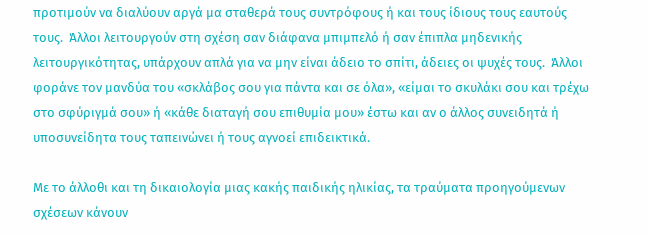προτιμούν να διαλύουν αργά μα σταθερά τους συντρόφους ή και τους ίδιους τους εαυτούς τους.  Άλλοι λειτουργούν στη σχέση σαν διάφανα μπιμπελό ή σαν έπιπλα μηδενικής λειτουργικότητας, υπάρχουν απλά για να μην είναι άδειο το σπίτι, άδειες οι ψυχές τους.  Άλλοι φοράνε τον μανδύα του «σκλάβος σου για πάντα και σε όλα», «είμαι το σκυλάκι σου και τρέχω στο σφύριγμά σου» ή «κάθε διαταγή σου επιθυμία μου» έστω και αν ο άλλος συνειδητά ή υποσυνείδητα τους ταπεινώνει ή τους αγνοεί επιδεικτικά.

Με το άλλοθι και τη δικαιολογία μιας κακής παιδικής ηλικίας, τα τραύματα προηγούμενων σχέσεων κάνουν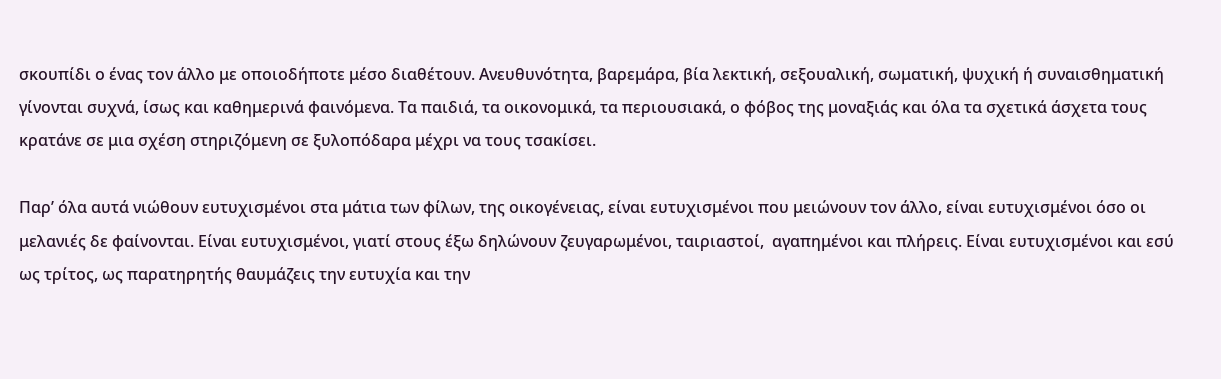σκουπίδι ο ένας τον άλλο με οποιοδήποτε μέσο διαθέτουν. Ανευθυνότητα, βαρεμάρα, βία λεκτική, σεξουαλική, σωματική, ψυχική ή συναισθηματική γίνονται συχνά, ίσως και καθημερινά φαινόμενα. Τα παιδιά, τα οικονομικά, τα περιουσιακά, ο φόβος της μοναξιάς και όλα τα σχετικά άσχετα τους κρατάνε σε μια σχέση στηριζόμενη σε ξυλοπόδαρα μέχρι να τους τσακίσει.

Παρ’ όλα αυτά νιώθουν ευτυχισμένοι στα μάτια των φίλων, της οικογένειας, είναι ευτυχισμένοι που μειώνουν τον άλλο, είναι ευτυχισμένοι όσο οι μελανιές δε φαίνονται. Είναι ευτυχισμένοι, γιατί στους έξω δηλώνουν ζευγαρωμένοι, ταιριαστοί,  αγαπημένοι και πλήρεις. Είναι ευτυχισμένοι και εσύ ως τρίτος, ως παρατηρητής θαυμάζεις την ευτυχία και την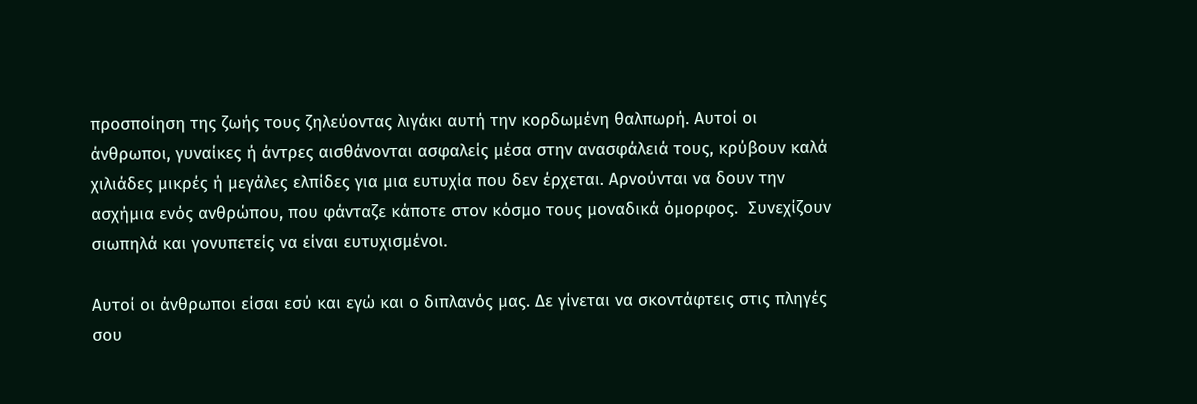προσποίηση της ζωής τους ζηλεύοντας λιγάκι αυτή την κορδωμένη θαλπωρή. Αυτοί οι άνθρωποι, γυναίκες ή άντρες αισθάνονται ασφαλείς μέσα στην ανασφάλειά τους, κρύβουν καλά χιλιάδες μικρές ή μεγάλες ελπίδες για μια ευτυχία που δεν έρχεται. Αρνούνται να δουν την ασχήμια ενός ανθρώπου, που φάνταζε κάποτε στον κόσμο τους μοναδικά όμορφος.  Συνεχίζουν σιωπηλά και γονυπετείς να είναι ευτυχισμένοι.

Αυτοί οι άνθρωποι είσαι εσύ και εγώ και ο διπλανός μας. Δε γίνεται να σκοντάφτεις στις πληγές σου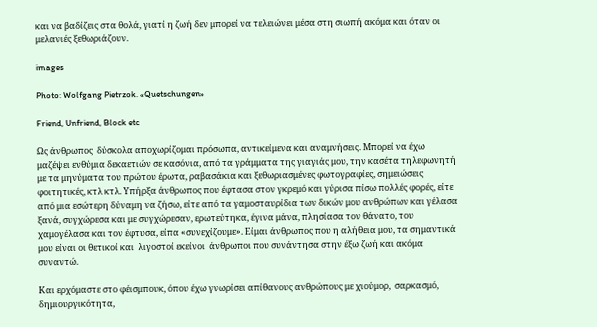και να βαδίζεις στα θολά, γιατί η ζωή δεν μπορεί να τελειώνει μέσα στη σιωπή ακόμα και όταν οι μελανιές ξεθωριάζουν.

images

Photo: Wolfgang Pietrzok. «Quetschungen»

Friend, Unfriend, Block etc

Ως άνθρωπος  δύσκολα αποχωρίζομαι πρόσωπα, αντικείμενα και αναμνήσεις. Μπορεί να έχω μαζέψει ενθύμια δεκαετιών σε κασόνια, από τα γράμματα της γιαγιάς μου, την κασέτα τηλεφωνητή με τα μηνύματα του πρώτου έρωτα, ραβασάκια και ξεθωριασμένες φωτογραφίες, σημειώσεις φοιτητικές, κτλ κτλ. Υπήρξα άνθρωπος που έφτασα στον γκρεμό και γύρισα πίσω πολλές φορές, είτε από μια εσώτερη δύναμη να ζήσω, είτε από τα γαμοσταυρίδια των δικών μου ανθρώπων και γέλασα ξανά, συγχώρεσα και με συγχώρεσαν, ερωτεύτηκα, έγινα μάνα, πλησίασα τον θάνατο, του χαμογέλασα και τον έφτυσα, είπα «συνεχίζουμε». Είμαι άνθρωπος που η αλήθεια μου, τα σημαντικά μου είναι οι θετικοί και  λιγοστοί εκείνοι  άνθρωποι που συνάντησα στην έξω ζωή και ακόμα συναντώ.

Και ερχόμαστε στο φέισμπουκ, όπου έχω γνωρίσει απίθανους ανθρώπους με χιούμορ,  σαρκασμό, δημιουργικότητα,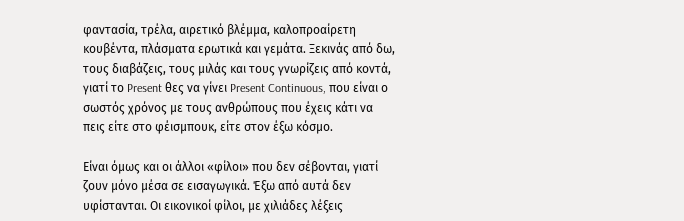φαντασία, τρέλα, αιρετικό βλέμμα, καλοπροαίρετη κουβέντα, πλάσματα ερωτικά και γεμάτα. Ξεκινάς από δω, τους διαβάζεις, τους μιλάς και τους γνωρίζεις από κοντά, γιατί το Present θες να γίνει Present Continuous, που είναι ο σωστός χρόνος με τους ανθρώπους που έχεις κάτι να πεις είτε στο φέισμπουκ, είτε στον έξω κόσμο.

Είναι όμως και οι άλλοι «φίλοι» που δεν σέβονται, γιατί ζουν μόνο μέσα σε εισαγωγικά. Έξω από αυτά δεν υφίστανται. Οι εικονικοί φίλοι, με χιλιάδες λέξεις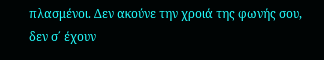πλασμένοι. Δεν ακούνε την χροιά της φωνής σου, δεν σ΄ έχουν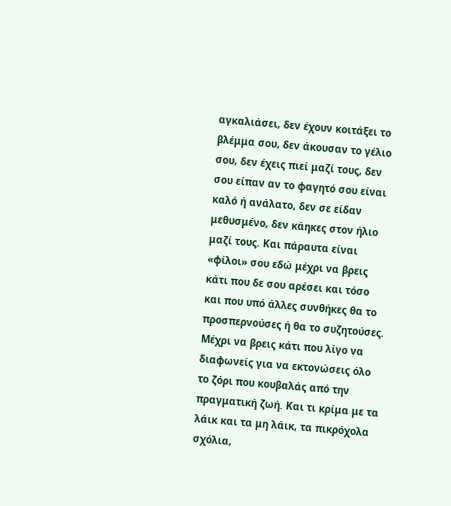αγκαλιάσει, δεν έχουν κοιτάξει το βλέμμα σου, δεν άκουσαν το γέλιο σου, δεν έχεις πιεί μαζί τους, δεν σου είπαν αν το φαγητό σου είναι καλό ή ανάλατο, δεν σε είδαν μεθυσμένο, δεν κάηκες στον ήλιο μαζί τους. Και πάραυτα είναι «φίλοι» σου εδώ μέχρι να βρεις κάτι που δε σου αρέσει και τόσο και που υπό άλλες συνθήκες θα το προσπερνούσες ή θα το συζητούσες. Μέχρι να βρεις κάτι που λίγο να διαφωνείς για να εκτονώσεις όλο το ζόρι που κουβαλάς από την πραγματική ζωή. Και τι κρίμα με τα λάικ και τα μη λάικ, τα πικρόχολα σχόλια,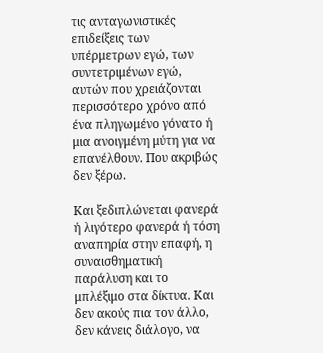τις ανταγωνιστικές επιδείξεις των υπέρμετρων εγώ, των συντετριμένων εγώ, αυτών που χρειάζονται περισσότερο χρόνο από ένα πληγωμένο γόνατο ή μια ανοιγμένη μύτη για να επανέλθουν. Που ακριβώς δεν ξέρω.

Και ξεδιπλώνεται φανερά ή λιγότερο φανερά ή τόση αναπηρία στην επαφή, η συναισθηματική παράλυση και το μπλέξιμο στα δίκτυα. Και δεν ακούς πια τον άλλο, δεν κάνεις διάλογο, να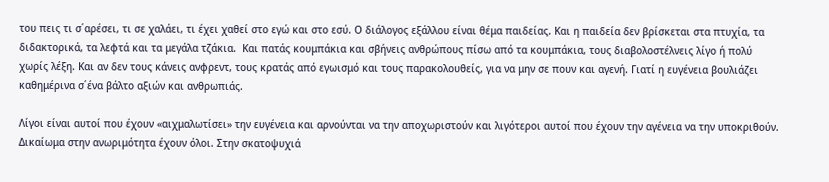του πεις τι σ΄αρέσει, τι σε χαλάει, τι έχει χαθεί στο εγώ και στο εσύ. Ο διάλογος εξάλλου είναι θέμα παιδείας. Και η παιδεία δεν βρίσκεται στα πτυχία, τα διδακτορικά, τα λεφτά και τα μεγάλα τζάκια.  Και πατάς κουμπάκια και σβήνεις ανθρώπους πίσω από τα κουμπάκια, τους διαβολοστέλνεις λίγο ή πολύ χωρίς λέξη. Και αν δεν τους κάνεις ανφρεντ, τους κρατάς από εγωισμό και τους παρακολουθείς, για να μην σε πουν και αγενή. Γιατί η ευγένεια βουλιάζει καθημέρινα σ΄ένα βάλτο αξιών και ανθρωπιάς.

Λίγοι είναι αυτοί που έχουν «αιχμαλωτίσει» την ευγένεια και αρνούνται να την αποχωριστούν και λιγότεροι αυτοί που έχουν την αγένεια να την υποκριθούν. Δικαίωμα στην ανωριμότητα έχουν όλοι. Στην σκατοψυχιά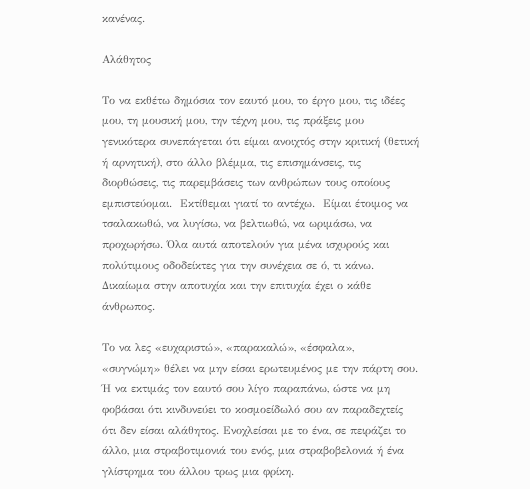κανένας.

Αλάθητος

Το να εκθέτω δημόσια τον εαυτό μου, το έργο μου, τις ιδέες μου, τη μουσική μου, την τέχνη μου, τις πράξεις μου γενικότερα συνεπάγεται ότι είμαι ανοιχτός στην κριτική (θετική ή αρνητική), στο άλλο βλέμμα, τις επισημάνσεις, τις διορθώσεις, τις παρεμβάσεις των ανθρώπων τους οποίους εμπιστεύομαι.  Εκτίθεμαι γιατί το αντέχω.  Είμαι έτοιμος να τσαλακωθώ, να λυγίσω, να βελτιωθώ, να ωριμάσω, να προχωρήσω. Όλα αυτά αποτελούν για μένα ισχυρούς και πολύτιμους οδοδείκτες για την συνέχεια σε ό, τι κάνω. Δικαίωμα στην αποτυχία και την επιτυχία έχει ο κάθε άνθρωπος.

Το να λες «ευχαριστώ», «παρακαλώ», «έσφαλα»,  «συγνώμη» θέλει να μην είσαι ερωτευμένος με την πάρτη σου. Ή να εκτιμάς τον εαυτό σου λίγο παραπάνω, ώστε να μη φοβάσαι ότι κινδυνεύει το κοσμοείδωλό σου αν παραδεχτείς ότι δεν είσαι αλάθητος. Ενοχλείσαι με το ένα, σε πειράζει το άλλο, μια στραβοτιμονιά του ενός, μια στραβοβελονιά ή ένα γλίστρημα του άλλου τρως μια φρίκη.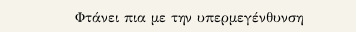Φτάνει πια με την υπερμεγένθυνση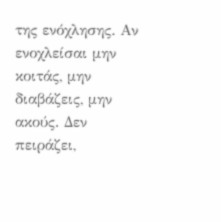της ενόχλησης. Αν ενοχλείσαι μην κοιτάς, μην διαβάζεις, μην ακούς. Δεν πειράζει,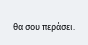θα σου περάσει.